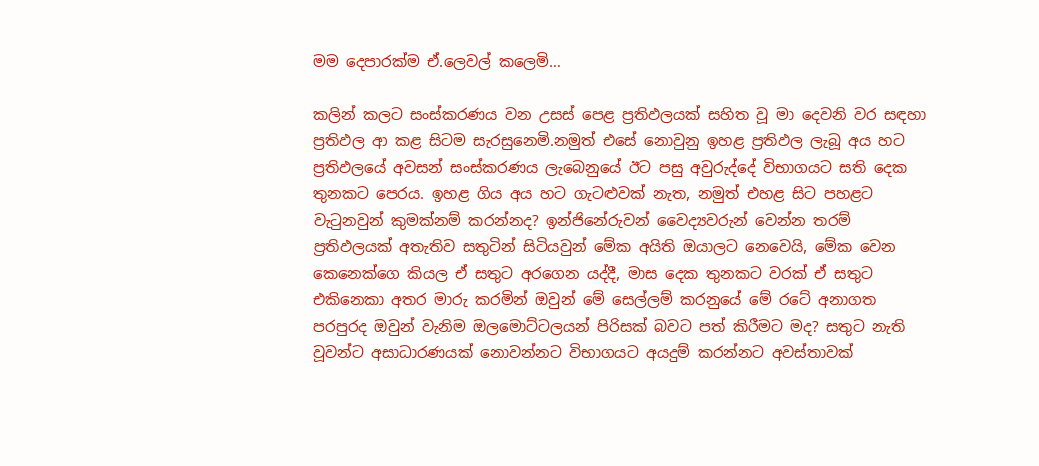මම දෙපාරක්ම ඒ.ලෙවල් කලෙමි…

කලින් කලට සංස්කරණය වන උසස් පෙළ ප්‍රතිඵලයක් සහිත වූ මා දෙවනි වර සඳහා ප්‍රතිඵල ආ කළ සිටම සැරසුනෙමි.නමුත් එසේ නොවුනු ඉහළ ප්‍රතිඵල ලැබූ අය හට ප්‍රතිඵලයේ අවසන් සංස්කරණය ලැබෙනුයේ ඊට පසු අවුරුද්දේ විභාගයට සති දෙක තුනකට පෙරය. ඉහළ ගිය අය හට ගැටළුවක් නැත, නමුත් එහළ සිට පහළට වැටුනවුන් කුමක්නම් කරන්නද? ඉන්ජිනේරුවන් වෛද්‍යවරුන් වෙන්න තරම් ප්‍රතිඵලයක් අතැතිව සතුටින් සිටියවුන් මේක අයිති ඔයාලට නෙවෙයි, මේක වෙන කෙනෙක්ගෙ කියල ඒ සතුට අරගෙන යද්දී, මාස දෙක තුනකට වරක් ඒ සතුට එකිනෙකා අතර මාරු කරමින් ඔවුන් මේ සෙල්ලම් කරනුයේ මේ රටේ අනාගත පරපුරද ඔවුන් වැනිම ඔලමොට්ටලයන් පිරිසක් බවට පත් කිරීමට මද? සතුට නැති වූවන්ට අසාධාරණයක් නොවන්නට විභාගයට අයදුම් කරන්නට අවස්තාවක්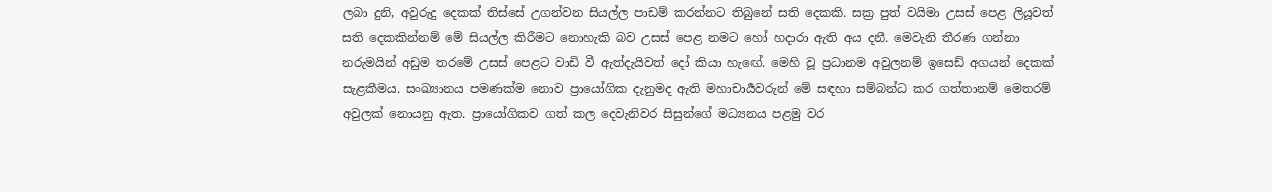ලබා දුනි, අවුරුදු දෙකක් තිස්සේ උගන්වන සියල්ල පාඩම් කරන්නට තිබුනේ සති දෙකකි. සක්‍ර පුත් වයිමා උසස් පෙළ ලියූවත් සති දෙකකින්නම් මේ සියල්ල කිරීමට නොහැකි බව උසස් පෙළ නමට හෝ හදාරා ඇති අය දනී. මෙවැනි තීරණ ගන්නා නරුමයින් අඩුම තරමේ උසස් පෙළට වාඩි වී ඇත්දැයිවත් දෝ කියා හැඟේ. මෙහි වූ ප්‍රධානම අවුලනම් ඉසෙඩ් අගයන් දෙකක් සැළකීමය. සංඛ්‍යානය පමණක්ම නොව ප්‍රායෝගික දැනුමද ඇති මහාචාර්‍යවරුන් මේ සඳහා සම්බන්ධ කර ගත්තානම් මෙතරම් අවුලක් නොයනු ඇත. ප්‍රායෝගිකව ගත් කල දෙවැනිවර සිසුන්ගේ මධ්‍යනය පළමු වර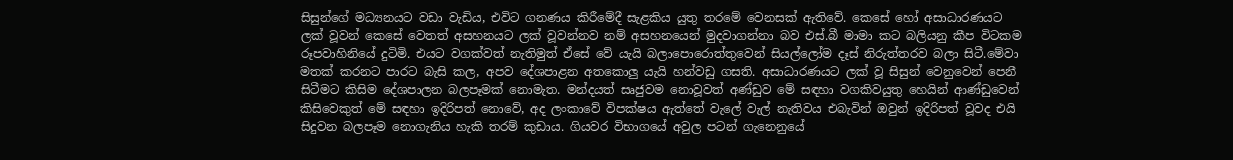සිසුන්ගේ මධ්‍යනයට වඩා වැඩිය, එවිට ගනණය කිරීමේදී සැළකිය යුතු තරමේ වෙනසක් ඇතිවේ. කෙසේ හෝ අසාධාරණයට ලක් වූවන් කෙසේ වෙතත් අසහනයට ලක් වූවන්නව නම් අසහනයෙන් මුදවාගන්නා බව එස්.බී මාමා කට බලියනු කීප විටකම රූපවාහිනියේ දුටිමි. එයට වගක්වත් නැතිමුත් ඒසේ වේ යැයි බලාපොරොත්තුවෙන් සියල්ලෝම දෑස් නිරුත්තරව බලා සිටී.මේවා මතක් කරනට පාරට බැසි කල, අපව දේශපාළන අතකොලු යැයි හන්වඩු ගසති. අසාධාරණයට ලක් වූ සිසුන් වෙනුවෙන් පෙනී සිටීමට කිසිම දේශපාලන බලපෑමක් නොමැත. මන්දයත් සෘජුවම නොවූවත් අණ්ඩුව මේ සඳහා වගකිවයුතු හෙයින් ආණ්ඩුවෙන් කිසිවෙකුත් මේ සඳහා ඉදිරිපත් නොවේ, අද ලංකාවේ විපක්ෂය ඇත්තේ වැලේ වැල් නැතිවය එබැවින් ඔවුන් ඉදිරිපත් වූවද එයි සිදුවන බලපෑම නොගැනිය හැකි තරම් කුඩාය. ගියවර විභාගයේ අවුල පටන් ගැනෙනුයේ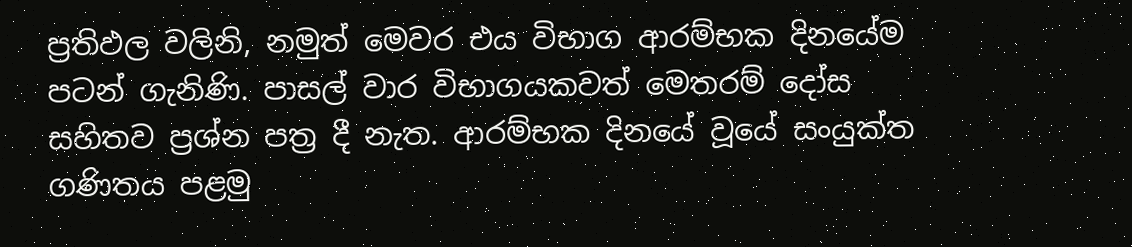ප්‍රතිඵල වලිනි, නමුත් මෙවර එය විභාග ආරම්භක දිනයේම පටන් ගැනිණි. පාසල් වාර විභාගයකවත් මෙතරම් දෝස සහිතව ප්‍රශ්න පත්‍ර දී නැත. ආරම්භක දිනයේ වූයේ සංයුක්ත ගණිතය පළමු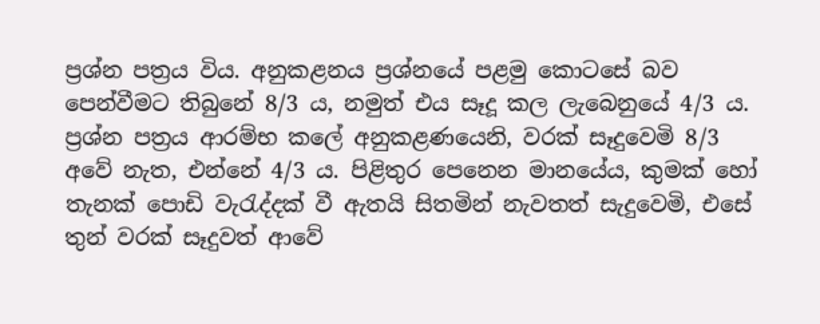ප්‍රශ්න පත්‍රය විය. අනුකළනය ප්‍රශ්නයේ පළමු කොටසේ බව පෙන්වීමට තිබුනේ 8/3 ය, නමුත් එය සෑදූ කල ලැබෙනුයේ 4/3 ය. ප්‍රශ්න පත්‍රය ආරම්භ කලේ අනුකළණයෙනි, වරක් සෑදුවෙමි 8/3 අවේ නැත, එන්නේ 4/3 ය. පිළිතුර පෙනෙන මානයේය, කුමක් හෝ තැනක් පොඩි වැරැද්දක් වී ඇතයි සිතමින් නැවතත් සැදුවෙමි, එසේ තුන් වරක් සෑදුවත් ආවේ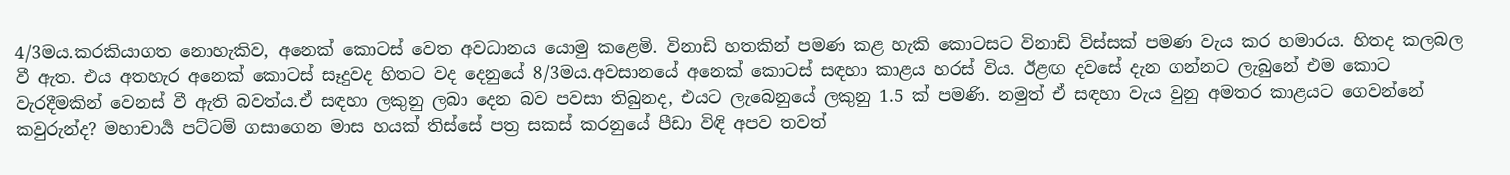4/3මය.කරකියාගත නොහැකිව, අනෙක් කොටස් වෙත අවධානය යොමු කළෙමි. විනාඩි හතකින් පමණ කළ හැකි කොටසට විනාඩි විස්සක් පමණ වැය කර හමාරය. හිතද කලබල වී ඇත. එය අතහැර අනෙක් කොටස් සෑදුවද හිතට වද දෙනුයේ 8/3මය.අවසානයේ අනෙක් කොටස් සඳහා කාළය හරස් විය. ඊළඟ දවසේ දැන ගන්නට ලැබුනේ එම කොට වැරදීමකින් වෙනස් වී ඇති බවත්ය.ඒ සඳහා ලකුනු ලබා දෙන බව පවසා තිබුනද, එයට ලැබෙනුයේ ලකුනු 1.5 ක් පමණි. නමුත් ඒ සඳහා වැය වුනු අමතර කාළයට ගෙවන්නේ කවුරුන්ද? මහාචාර්‍ය පට්ටම් ගසාගෙන මාස හයක් තිස්සේ පත්‍ර සකස් කරනුයේ පීඩා විඳි අපව තවත්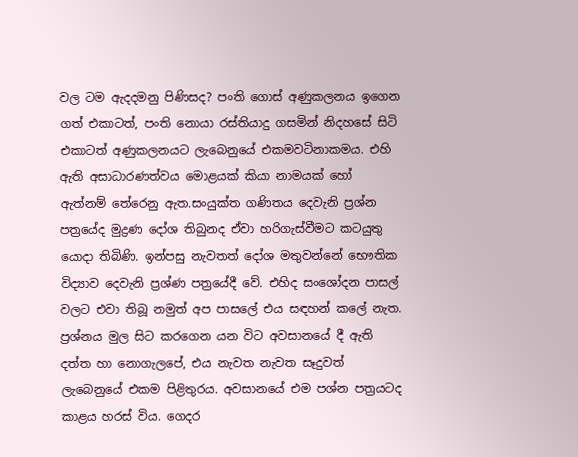වල ටම ඇදදමනු පිණිසද? පංති ගොස් අණුකලනය ඉගෙන ගත් එකාටත්, පංති නොයා රස්තියාදු ගසමින් නිදහසේ සිටි එකාටත් අණුකලනයට ලැබෙනුයේ එකමවටිනාකමය. එහි ඇති අසාධාරණත්වය මොළයක් කියා නාමයක් හෝ ඇත්නම් තේරෙනු ඇත.සංයුක්ත ගණිතය දෙවැනි ප්‍රශ්න පත්‍රයේද මුද්‍රණ දෝශ තිබුනද ඒවා හරිගැස්වීමට කටයුතු යොදා තිබිණි. ඉන්පසු නැවතත් දෝශ මතුවන්නේ භෞතික විද්‍යාව දෙවැනි ප්‍රශ්ණ පත්‍රයේදී වේ. එහිද සංශෝදන පාසල් වලට එවා තිබූ නමුත් අප පාසලේ එය සඳහන් කලේ නැත. ප්‍රශ්නය මුල සිට කරගෙන යන විට අවසානයේ දී ඇති දත්ත හා නොගැලපේ, එය නැවත නැවත සෑදුවත් ලැබෙනුයේ එකම පිළිතුරය. අවසානයේ එම පශ්න පත්‍රයටද කාළය හරස් විය. ගෙදර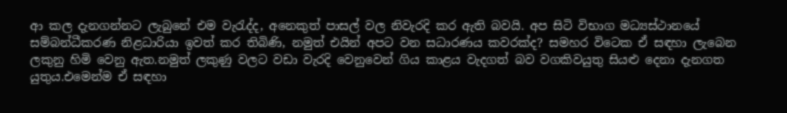ආ කල දැනගන්නට ලැබුනේ එම වැරැද්ද, අනෙකුත් පාසල් වල නිවැරදි කර ඇති බවයි. අප සිටි විභාග මධ්‍යස්ථානයේ සම්බන්ධීකරණ නිළධාරියා ඉවත් කර තිබිණි, නමුත් එයින් අපට වන සධාරණය කවරක්ද? සමහර විටෙක ඒ සඳහා ලැබෙන ලකුනු හිමි වෙනු ඇත.නමුත් ලකුණු වලට වඩා වැරදි වෙනුවෙන් ගිය කාළය වැදගත් බව වගකිවයුතු සියළු දෙනා දැනගත යුතුය.එමෙන්ම ඒ සඳහා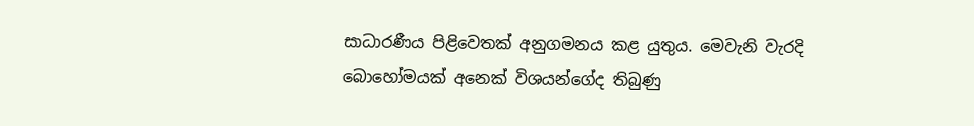සාධාරණීය පිළිවෙතක් අනුගමනය කළ යුතුය. මෙවැනි වැරදි බොහෝමයක් අනෙක් විශයන්ගේද තිබුණු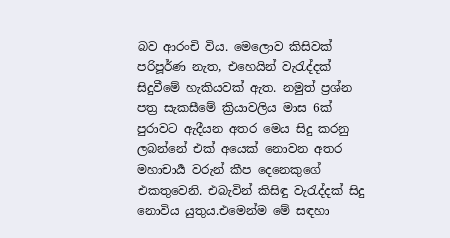බව ආරංචි විය. මෙලොව කිසිවක් පරිපූර්ණ නැත, එහෙයින් වැරැද්දක් සිදුවීමේ හැකියවක් ඇත. නමුත් ප්‍රශ්න පත්‍ර සැකසීමේ ක්‍රියාවලිය මාස 6ක් පුරාවට ඇදීයන අතර මෙය සිදු කරනු ලබන්නේ එක් අයෙක් නොවන අතර මහාචාර්‍ය වරුන් කීප දෙනෙකුගේ එකතුවෙනි. එබැවින් කිසිඳු වැරැද්දක් සිදු නොවිය යුතුය.එමෙන්ම මේ සඳහා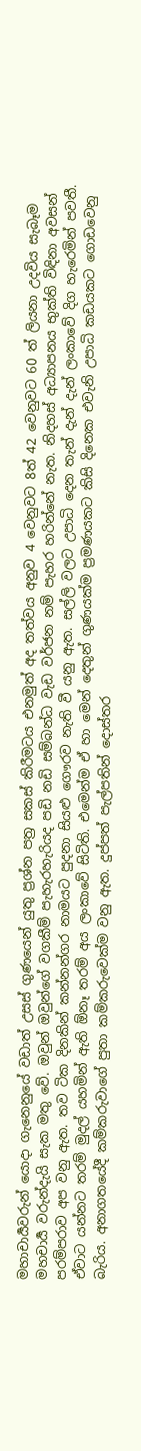මහාචාර්‍යවරුන් යොදා ගැනෙනුයේ වඩාත් උසස් ගුණයෙන් යුතු ප්‍රශ්න පත්‍ර සකස් කිරීමටය එනමුත් අද තත්වය අනුව 4 වෙනුවට 8ත් 42 වෙනුවට 60 ත් ලියනා උදවිය සැබෑම මහචාර්‍ය වරුන්දැයි සැක මතු වේ. ඔවුන් ඔවුන්ගේ වගකීම් පැහැරහැරියද පඩි නඩි සම්බන්ධ වැඩ වර්ජන නම් පැහර හරින්නේ නැත. නිදහස් අධ්‍යාපනය භුක්ති විඳිනා අවසන් පරම්පරාව අප වනු ඇත. තව ටික දිනකින් කන්නන්ගර නාමයට පුදනා සියළු ගෞරව නැති වී යනු ඇත. සල්ලි වලට උපාධි දෙන තැන් දැන් දැන් ලංකාවේ දිග හැරෙමින් පවතී. ඒවාට යන්නට තරම් මුදල් යහමින් ඇති ඕනෑ තරම් අය ලංකාවේ සිටිති. එමෙන්ම ඒ හා මෙන් දෙතුන් ගුණයක්ම ප්‍රමණයකට කිසි දිනෙක එවැනි උපාධි කඩයකට ගොඩවෙනු බැරිය. අනාගතයේදී කම්කරුවාගේ පුතා කම්කරුවෙක්ම වනු ඇත. දුප්පත් පැල්පතින් දොස්තර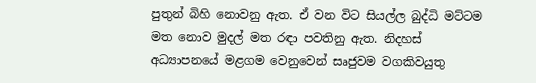පුතුන් බිහි නොවනු ඇත. ඒ වන විට සියල්ල බුද්ධි මට්ටම මත නොව මුදල් මත රඳා පවතිනු ඇත. නිදහස් අධ්‍යාපනයේ මළගම වෙනුවෙන් සෘජුවම වගකිවයුතු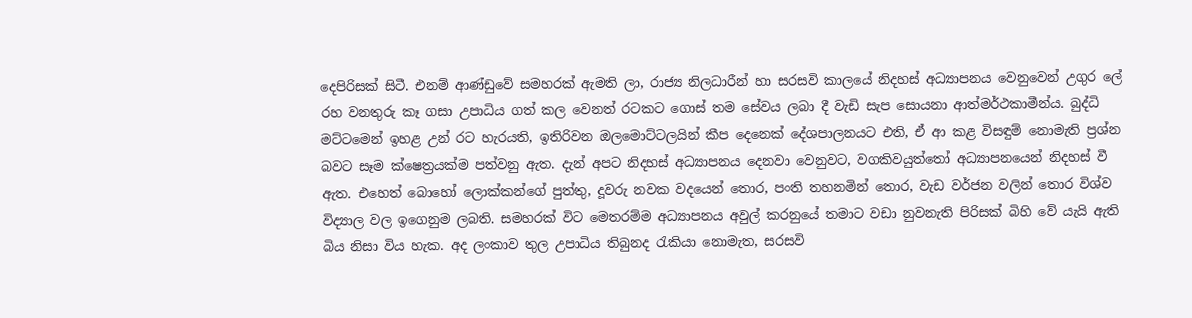දෙපිරිසක් සිටී. එනම් ආණ්ඩුවේ සමහරක් ඇමති ලා, රාජ්‍ය නිලධාරීන් හා සරසවි කාලයේ නිදහස් අධ්‍යාපනය වෙනුවෙන් උගුර ලේ රහ වනතුරු කෑ ගසා උපාධිය ගත් කල වෙනත් රටකට ගොස් තම සේවය ලබා දී වැඩි සැප සොයනා ආත්මර්ථකාමීන්ය. බුද්ධි මට්ටමෙන් ඉහළ උන් රට හැරයති, ඉතිරිවන ඔලමොට්ටලයින් කීප දෙනෙක් දේශපාලනයට එති, ඒ ආ කළ විසඳුම් නොමැති ප්‍රශ්න බවට සෑම ක්ෂෙත්‍රයක්ම පත්වනු ඇත. දැන් අපට නිදහස් අධ්‍යාපනය දෙනවා වෙනුවට, වගකිවයුත්තෝ අධ්‍යාපනයෙන් නිදහස් වී ඇත. එහෙත් බොහෝ ලොක්කන්ගේ පුත්තු, දූවරු නවක වදයෙන් තොර, පංති තහනමින් තොර, වැඩ වර්ජන වලින් තොර විශ්ව විද්‍යාල වල ඉගෙනුම ලබති. සමහරක් විට මෙතරම්ම අධ්‍යාපනය අවුල් කරනුයේ තමාට වඩා නුවනැති පිරිසක් බිහි වේ යැයි ඇති බිය නිසා විය හැක. අද ලංකාව තුල උපාධිය තිබුනද රැකියා නොමැත, සරසවි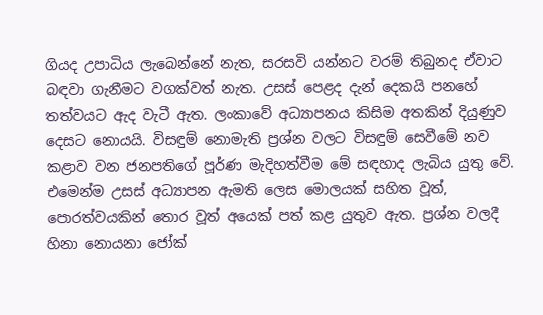ගියද උපාධිය ලැබෙන්නේ නැත, සරසවි යන්නට වරම් තිබුනද ඒවාට බඳවා ගැනීමට වගක්වත් නැත. උසස් පෙළද දැන් දෙකයි පනහේ තත්වයට ඇද වැටී ඇත. ලංකාවේ අධ්‍යාපනය කිසිම අතකින් දියුණුව දෙසට නොයයි. විසඳුම් නොමැති ප්‍රශ්න වලට විසඳුම් සෙවීමේ නව කළාව වන ජනපතිගේ පූර්ණ මැදිහත්වීම මේ සඳහාද ලැබිය යුතු වේ. එමෙන්ම උසස් අධ්‍යාපන ඇමති ලෙස මොලයක් සහිත වූත්, පොරත්වයකින් තොර වූත් අයෙක් පත් කළ යුතුව ඇත. ප්‍රශ්න වලදී හිනා නොයනා ජෝක්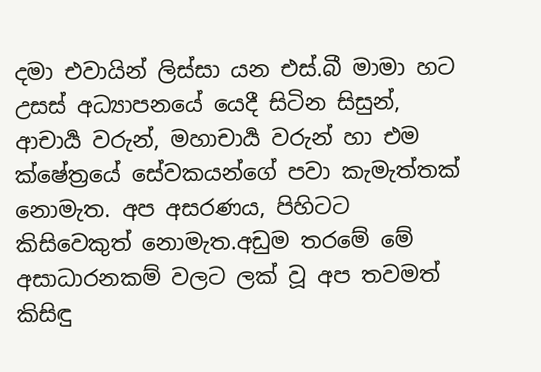දමා එවායින් ලිස්සා යන එස්.බී මාමා හට උසස් අධ්‍යාපනයේ යෙදී සිටින සිසුන්, ආචාර්‍ය වරුන්, මහාචාර්‍ය වරුන් හා එම ක්ෂේත්‍රයේ සේවකයන්ගේ පවා කැමැත්තක් නොමැත. අප අසරණය, පිහිටට කිසිවෙකුත් නොමැත.අඩුම තරමේ මේ අසාධාරනකම් වලට ලක් වූ අප තවමත් කිසිඳු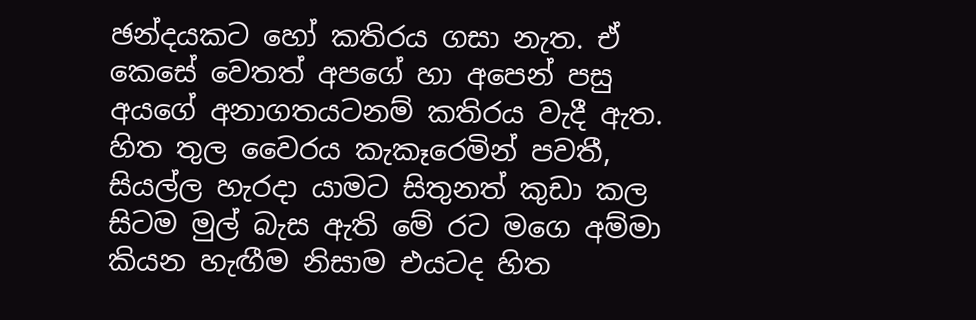ඡන්දයකට හෝ කතිරය ගසා නැත. ඒ කෙසේ වෙතත් අපගේ හා අපෙන් පසු අයගේ අනාගතයටනම් කතිරය වැදී ඇත. හිත තුල වෛරය කැකෑරෙමින් පවතී, සියල්ල හැරදා යාමට සිතුනත් කුඩා කල සිටම මුල් බැස ඇති මේ රට මගෙ අම්මා කියන හැඟීම නිසාම එයටද හිත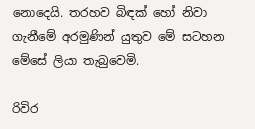නොදෙයි. තරහව බිඳක් හෝ නිවා ගැනීමේ අරමුණින් යුතුව මේ සටහන මේසේ ලියා තැබුවෙමි.

රිවිර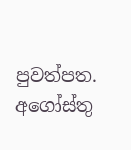පුවත්පත.
අගෝස්තු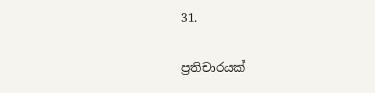31.

ප්‍රතිචාරයක්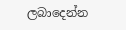ලබාදෙන්න